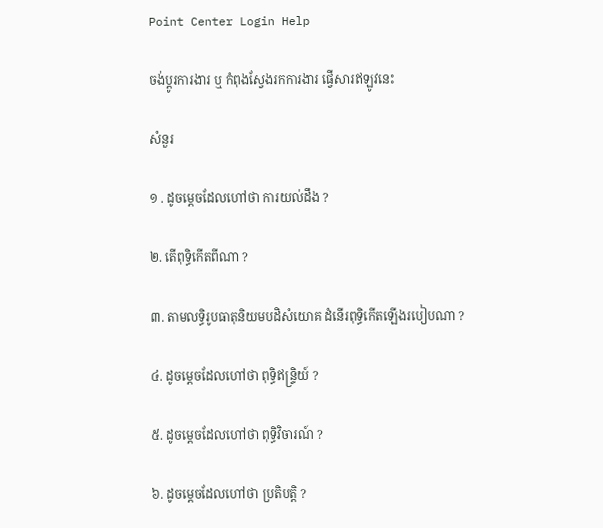Point Center Login Help

ចង់ប្តូរការងារ ឬ កំពុងស្វែងរកការងារ ផ្វើសារឥឡូវនេះ

សំនួរ

១ . ដូចម្តេចដែលហៅថា ការយល់ដឹង ?

២. តើពុទ្ធិកើតពីណា ?

៣. តាមលទ្ធិរូបធាតុនិយមបដិសំយោគ ដំនើរពុទ្ធិកើតឡើងរបៀបណា ?

៤. ដូចម្តេចដែលហៅថា ពុទ្ធិឥន្រ្ទិយ៍ ?

៥. ដូចម្តេចដែលហៅថា ពុទ្ធិវិចារណ៍ ?

៦. ដូចម្តេចដែលហៅថា ប្រតិបត្តិ ?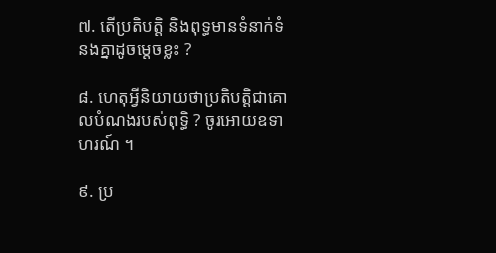៧. តើប្រតិបត្តិ និងពុទ្ធមានទំនាក់ទំនងគ្នាដូចម្តេចខ្លះ ?

៨. ហេតុអ្វីនិយាយថាប្រតិបត្តិជាគោលបំណងរបស់ពុទ្ធិ ? ចូរអោយឧទាហរណ៍ ។

៩. ប្រ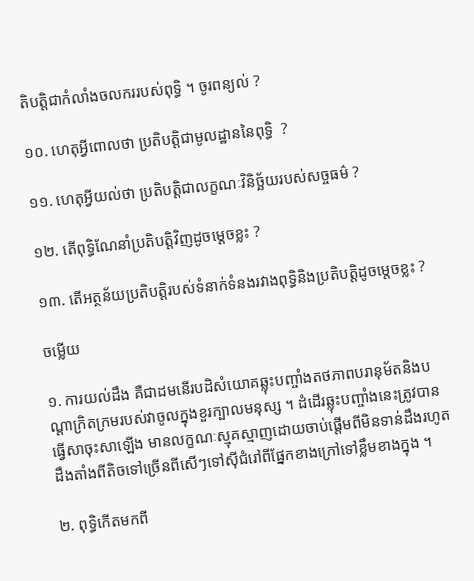តិបត្តិជាកំលាំងចលកររបស់ពុទ្ធិ ។ ចូរពន្យល់ ?

១០. ហេតុអ្វីពោលថា ប្រតិបត្តិជាមូលដ្ឋាននៃពុទ្ធិ  ?

១១. ហេតុអ្វីយល់ថា ប្រតិបត្តិជាលក្ខណៈវិនិច្ឆ័យរបស់សច្ចធម៌ ?

១២. តើពុទ្ធិណែនាំប្រតិបត្តិវិញដូចម្តេចខ្លះ ?

១៣. តើអត្ថន័យប្រតិបត្តិរបស់ទំនាក់ទំនងរវាងពុទ្ធិនិងប្រតិបត្តិដូចម្តេចខ្លះ ?

ចម្លើយ

១. ការយល់ដឹង គឺជាដមនើរបដិសំយោគឆ្លុះបញ្ចាំងតថភាពបរានុម័តនិងបណ្តាក្រិតក្រមរបស់វាចូលក្នុងខួរក្បាលមនុស្ស ។ ដំដើរឆ្លុះបញ្ចាំងនេះត្រូវបានធ្វើសាចុះសាឡើង មានលក្ខណៈស្មុគស្មាញដោយចាប់ផ្តើមពីមិនទាន់ដឹងរហូតដឹងតាំងពីតិចទៅច្រើនពីសើៗទៅស៊ីជំរៅពីផ្នែកខាងក្រៅទៅខ្លឹមខាងក្នុង ។

២. ពុទ្ធិកើតមកពី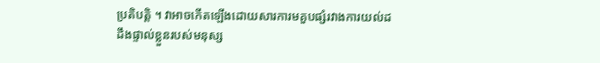ប្រតិបត្តិ ។ វាអាចកើតឡើងដោយសារការមគួបផ្សំរវាងការយល់ដដឹងផ្ទាល់ខ្លួនរបស់មនុស្ស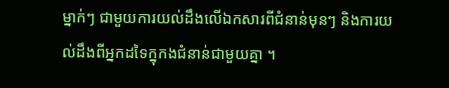ម្នាក់ៗ ជាមួយការយល់ដឹងលើឯកសារពីជំនាន់មុនៗ និងការយល់ដឹងពីអ្នកដទៃក្នុកងជំនាន់ជាមួយគ្នា ។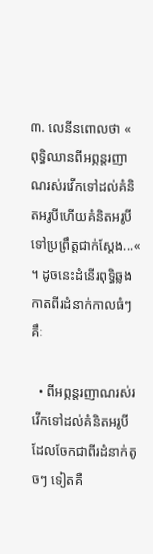៣. លេនីនពោលថា « ពុទ្ធិឈានពីអព្ភន្តរញាណរស់រវើកទៅដល់គំនិតអរូបីហើយគំនិតអរូបីទៅប្រព្រឹត្តជាក់ស្តែង...« ។ ដូចនេះដំនើរពុទ្ធិឆ្លងកាតពីរដំនាក់កាលធំៗគឹៈ

  • ពីអព្ភន្តរញាណរស់រវើកទៅដល់គំនិតអរូបី ដែលចែកជាពីរដំនាក់តូចៗ ទៀតគឺ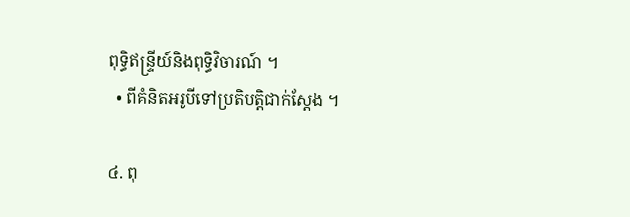ពុទ្ធិឥន្រ្ទីយ៍និងពុទ្ធិវិចារណ៍ ។
  • ពីគំនិតអរូបីទៅប្រតិបត្តិជាក់ស្តែង ។

៤. ពុ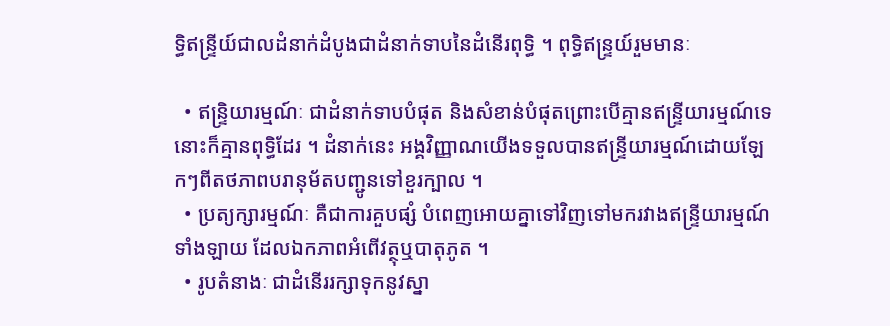ទ្ធិឥន្រ្ទីយ៍ជាលដំនាក់ដំបូងជាដំនាក់ទាបនៃដំនើរពុទ្ធិ ។ ពុទ្ធិឥន្រ្ទយ៍រួមមានៈ

  • ឥន្រ្ទិយារម្មណ៍ៈ ជាដំនាក់ទាបបំផុត និងសំខាន់បំផុតព្រោះបើគ្មានឥន្រ្ទីយារម្មណ៍ទេនោះក៏គ្មានពុទ្ធិដែរ ។ ដំនាក់នេះ អង្គវិញ្ញាណយើងទទួលបានឥន្រ្ទីយារម្មណ៍ដោយឡែកៗពីតថភាពបរានុម័តបញ្ជូនទៅខួរក្បាល ។
  • ប្រត្យក្សារម្មណ៍ៈ គឺជាការគួបផ្សំ បំពេញអោយគ្នាទៅវិញទៅមករវាងឥន្រ្ទីយារម្មណ៍ទាំងឡាយ ដែលឯកភាពអំពើវត្ថុឬបាតុភូត ។
  • រូបតំនាងៈ ជាដំនើររក្សាទុកនូវស្នា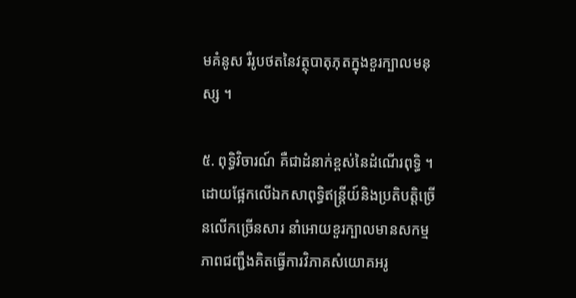មគំនូស រឺរូបថតនៃវត្ថុបាតុភុតក្នុងខួរក្បាលមនុស្ស ។

៥. ពុទ្ធិវិចារណ៍ គឺជាដំនាក់ខ្ពស់នៃដំណើរពុទ្ធិ ។ ដោយផ្អែកលើឯកសាពុទ្ធិឥន្រ្តីយ៍និងប្រតិបត្តិច្រើនលើកច្រើនសារ នាំអោយខួរក្បាលមានសកម្មភាពជញ្ជឹងគិតធ្វើការវិភាគសំយោគអរូ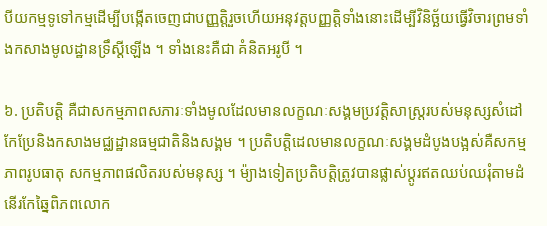បីយកម្មទូទៅកម្មដើម្បីបង្កើតចេញជាបញ្ញត្តិរួចហើយអនុវត្តបញ្ញត្តិទាំងនោះដើម្បីវិនិច្ឆ័យធ្វើវិចារព្រមទាំងកសាងមូលដ្ឋានទ្រឹស្តីឡើង ។ ទាំងនេះគឺជា គំនិតអរូបី ។

៦. ប្រតិបត្តិ គឺជាសកម្មភាពសភារៈទាំងមូលដែលមានលក្ខណៈសង្គមប្រវត្តិសាស្រ្តរបស់មនុស្សសំដៅកែប្រែនិងកសាងមជ្ឈដ្ឋានធម្មជាតិនិងសង្គម ។ ប្រតិបត្តិដេលមានលក្ខណៈសង្គមដំបូងបង្អស់គឺសកម្មភាពរូបធាតុ សកម្មភាពផលិតរបស់មនុស្ស ។ ម៉្យាងទៀតប្រតិបត្តិត្រូវបានផ្លាស់ប្តូរឥតឈប់ឈរុំតាមដំនើរកែឆ្នៃពិភពលោក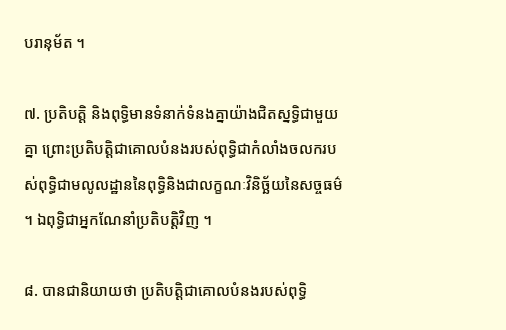បរានុម័ត ។

៧. ប្រតិបត្តិ និងពុទ្ធិមានទំនាក់ទំនងគ្នាយ៉ាងជិតស្នទ្ធិជាមួយគ្នា ព្រោះប្រតិបត្តិជាគោលបំនងរបស់ពុទ្ធិជាកំលាំងចលករបស់ពុទ្ធិជាមលូលដ្ឋាននៃពុទ្ធិនិងជាលក្ខណៈវិនិច្ឆ័យនៃសច្ចធម៌ ។ ឯពុទ្ធិជាអ្នកណែនាំប្រតិបត្តិវិញ ។

៨. បានជានិយាយថា ប្រតិបត្តិជាគោលបំនងរបស់ពុទ្ធិ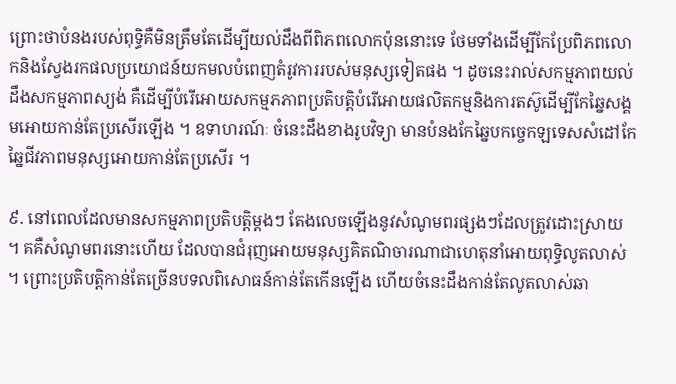ព្រោះថាបំនងរបស់ពុទ្ធិគឺមិនត្រឹមតែដើម្បីយល់ដឹងពីពិភពលោកប៉ុននោះទេ ថែមទាំងដើម្បីកែប្រែពិភពលោកនិងស្វែងរកផលប្រយោជន៍យកមលបំពេញតំរូវការរបស់មនុស្សទៀតផង ។ ដូចនេះរាល់សកម្មភាពយល់ដឹងសកម្មភាពស្យង់ គឺដើម្បីបំរើអោយសកម្មភភាពប្រតិបត្តិបំរើអោយផលិតកម្មនិងការតស៊ូដើម្បីកែឆ្នៃសង្គមអោយកាន់តែប្រសើរឡើង ។ ឧទាហរណ៍ៈ ចំនេះដឹងខាងរូបវិទ្យា មានបំនងកែឆ្នៃបកច្ចេកឡទេសសំដៅកែឆ្នៃជីវភាពមនុស្សអោយកាន់តែប្រសើរ ។

៩. នៅពេលដែលមានសកម្មភាពប្រតិបត្តិម្តងៗ តែងលេចឡើងនូវសំណូមពរផ្សងៗដែលត្រូវដោះស្រាយ ។ គគឺសំណូមពរនោះហើយ ដែលបានជំរុញអោយមនុស្សគិតណិចារណាជាហេតុនាំអោយពុទ្ធិលូតលាស់ ។ ព្រោះប្រតិបត្តិកាន់តែច្រើនបទលពិសោធន៍កាន់តែកើនឡើង ហើយចំនេះដឹងកាន់តែលូតលាស់ឆា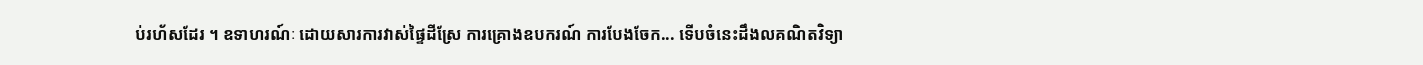ប់រហ័សដែរ ។ ឧទាហរណ៍ៈ ដោយសារការវាស់ផ្ទៃដីស្រែ ការគ្រោងឧបករណ៍ ការបែងចែក... ទើបចំនេះដឹងលគណិតវិទ្យា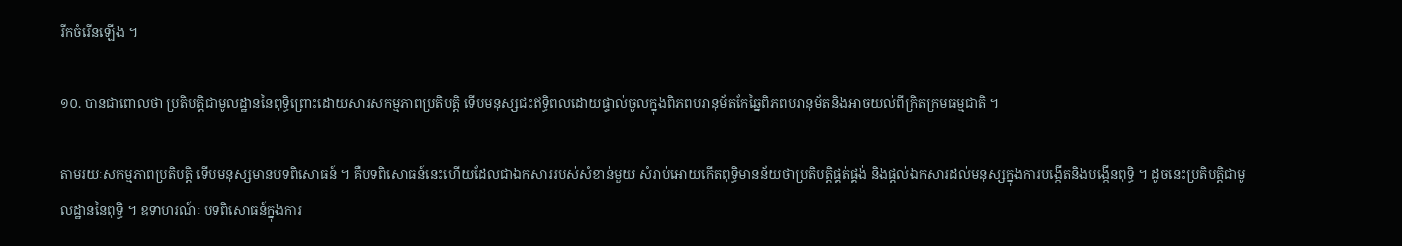រីកចំរើនឡើង ។

១០. បានជាពោលថា ប្រតិបត្តិជាមូលដ្ឋាននៃពុទ្ធិព្រោះដោយសារសកម្មភាពប្រតិបត្តិ ទើបមនុស្សជះឥទ្ធិពលដោយផ្ទាល់ចូលក្នុងពិភពបរានុម័តកែឆ្នៃពិភពបរានុម័តនិងអាចយល់ពីក្រិតក្រមធម្មជាតិ ។

តាមរយៈសកម្មភាពប្រតិបត្តិ ទើបមនុស្សមានបទពិសោធន៍ ។ គឺបទពិសោធន៍នេះហើយដែលជាឯកសាររបស់សំខាន់មួយ សំរាប់អោយកើតពុទ្ធិមានន័យថាប្រតិបត្តិផ្គត់ផ្គង់ និងផ្តល់ឯកសារដល់មនុស្សក្នុងការបង្កើតនិងបង្កើនពុទ្ធិ ។ ដូចនេះប្រតិបត្តិជាមូលដ្ឋាននៃពុទ្ធិ ។ ឧទាហរណ៍ៈ បទពិសោធន៍ក្នុងការ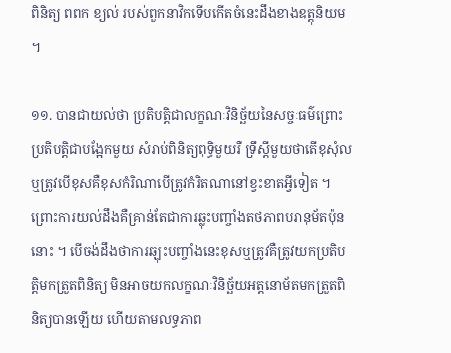ពិនិត្យ ពពក ខ្យល់ របស់ពួកនាវិកទើបកើតចំនេះដឹងខាងឧត្តុនិយម ។

១១. បានជាយល់ថា ប្រតិបត្តិជាលក្ខណៈវិនិច្ឆ័យនៃសច្ចៈធម៌ព្រោះប្រតិបត្តិជាបង្អែកមួយ សំរាប់ពិនិត្យពុទ្ធិមួយរឺ ទ្រឹស្តីមួយថាតើខុសុំលឬត្រូវបើខុសគឺខុសកំរិណាបើត្រូវកំរិតណានៅខ្វះខាតអ្វីទៀត ។ ព្រោះការយល់ដឹងគឺគ្រាន់តែជាការឆ្លុះបញ្ចាំងតថភាពបរានុម័តប៉ុននោះ ។ បើចង់ដឹងថាការឆ្ឡុះបញ្ចាំងនេះខុសឬត្រូវគឺត្រូវយកប្រតិបត្តិមកត្រួតពិនិត្យ មិនអាចយកលក្ខណៈវិនិច្ឆ័យអត្តនោម័តមកត្រួតពិនិត្យបានឡើយ ហើយតាមលទ្ធភាព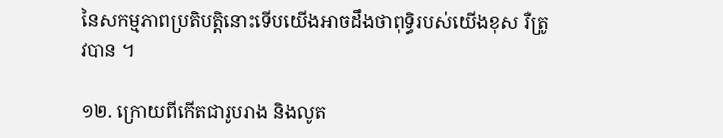នៃសកម្មភាពប្រតិបត្តិនោះទើបយើងអាចដឹងថាពុទ្ធិរបស់យើងខុស រឺត្រូវបាន ។

១២. ក្រោយពីកើតជារូបរាង និងលូត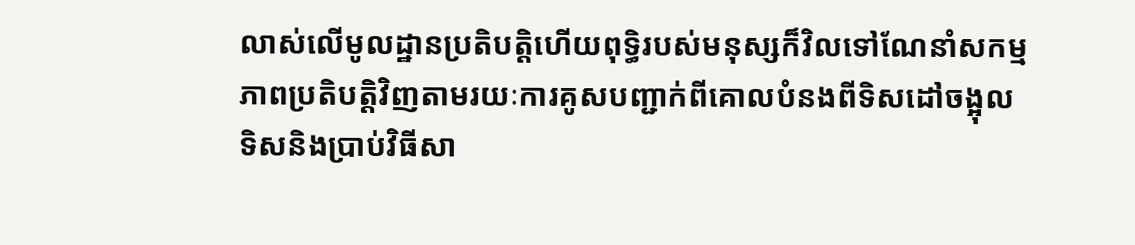លាស់លើមូលដ្ឋានប្រតិបត្តិហើយពុទ្ធិរបស់មនុស្សក៏វិលទៅណែនាំសកម្មភាពប្រតិបត្តិវិញតាមរយៈការគូសបញ្ជាក់ពីគោលបំនងពីទិសដៅចង្អុលទិសនិងប្រាប់វិធីសា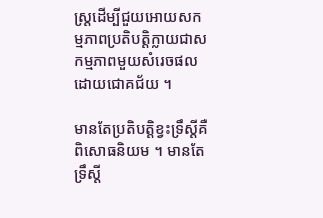ស្រ្តដើម្បីជួយអោយសកម្មភាពប្រតិបត្តិក្លាយជាសកម្មភាពមួយសំរេចផលដោយជោគជ័យ ។

មានតែប្រតិបត្តិខ្វះទ្រឹស្តីគឺពិសោធនិយម ។ មានតែទ្រឹស្តី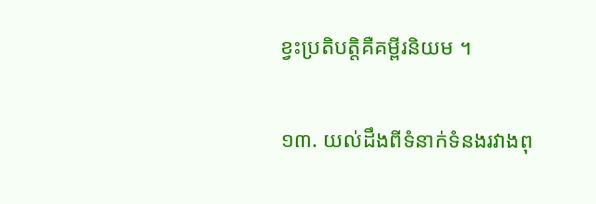ខ្វះប្រតិបត្តិគឺគម្ពីរនិយម ។

១៣. យល់ដឹងពីទំនាក់ទំនងរវាងពុ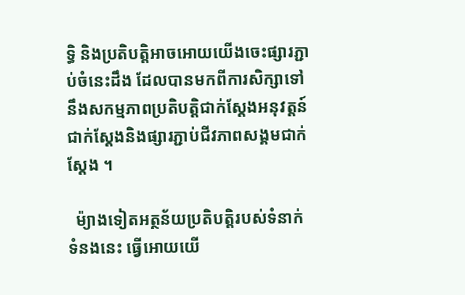ទ្ធិ និងប្រតិបត្តិអាចអោយយើងចេះផ្សារភ្ជាប់ចំនេះដឹង ដែលបានមកពីការសិក្សាទៅនឹងសកម្មភាពប្រតិបត្តិជាក់ស្តែងអនុវត្តន៍ជាក់ស្តែងនិងផ្សារភ្ជាប់ជីវភាពសង្គមជាក់ស្តែង ។

  ម៉្យាងទៀតអត្ថន័យប្រតិបត្តិរបស់ទំនាក់ទំនងនេះ ធ្វើអោយយើ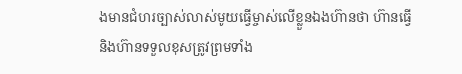ងមានជំហរច្បាស់លាស់មូយធ្វើម្ចាស់លើខ្លួនឯងហ៊ានថា ហ៊ានធ្វើ និងហ៊ានទទួលខុសត្រូវព្រមទាំង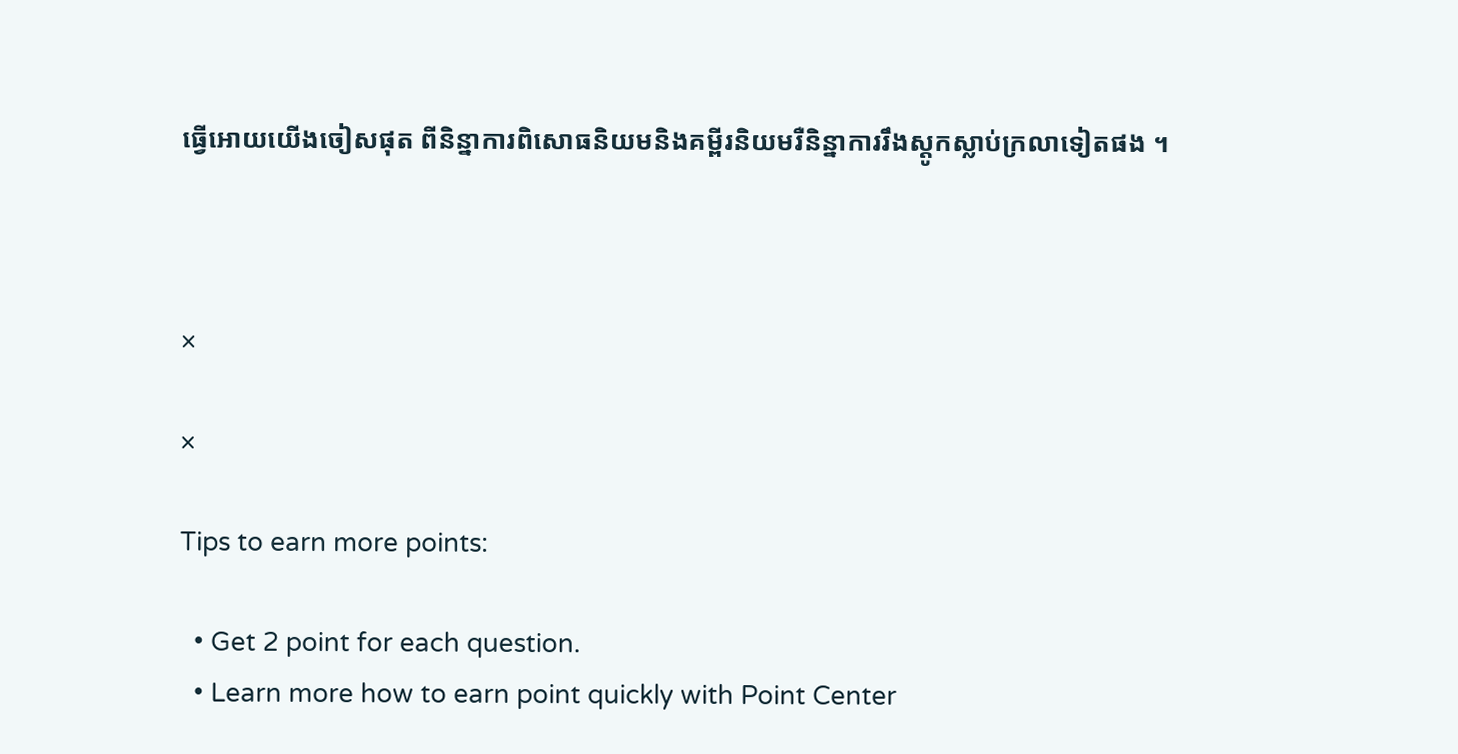ធ្វើអោយយើងចៀសផុត ពីនិន្នាការពិសោធនិយមនិងគម្ពីរនិយមរឺនិន្នាការរឹងស្តូកស្លាប់ក្រលាទៀតផង ។



×

×

Tips to earn more points:

  • Get 2 point for each question.
  • Learn more how to earn point quickly with Point Center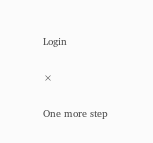Login

×

One more step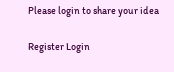Please login to share your idea

Register Login